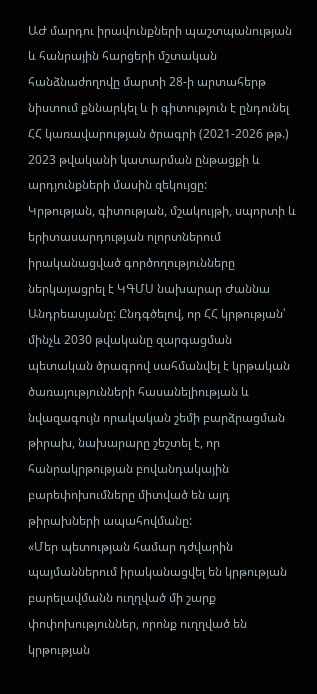ԱԺ մարդու իրավունքների պաշտպանության և հանրային հարցերի մշտական հանձնաժողովը մարտի 28-ի արտահերթ նիստում քննարկել և ի գիտություն է ընդունել ՀՀ կառավարության ծրագրի (2021-2026 թթ.) 2023 թվականի կատարման ընթացքի և արդյունքների մասին զեկույցը:
Կրթության, գիտության, մշակույթի, սպորտի և երիտասարդության ոլորտներում իրականացված գործողությունները ներկայացրել է ԿԳՄՍ նախարար Ժաննա Անդրեասյանը: Ընդգծելով, որ ՀՀ կրթության՝ մինչև 2030 թվականը զարգացման պետական ծրագրով սահմանվել է կրթական ծառայությունների հասանելիության և նվազագույն որակական շեմի բարձրացման թիրախ, նախարարը շեշտել է, որ հանրակրթության բովանդակային բարեփոխումները միտված են այդ թիրախների ապահովմանը:
«Մեր պետության համար դժվարին պայմաններում իրականացվել են կրթության բարելավմանն ուղղված մի շարք փոփոխություններ, որոնք ուղղված են կրթության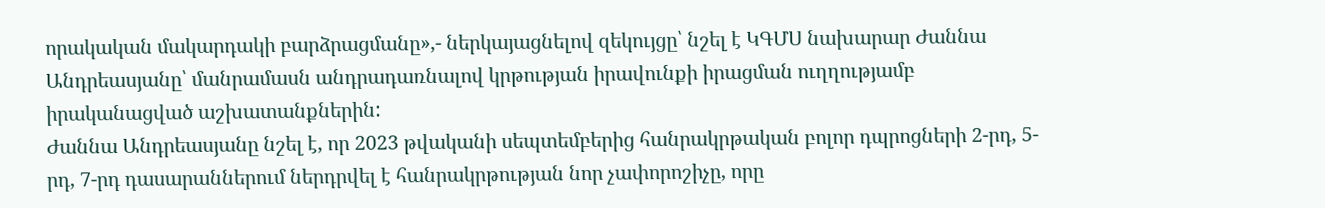որակական մակարդակի բարձրացմանը»,- ներկայացնելով զեկույցը՝ նշել է ԿԳՄՍ նախարար Ժաննա Անդրեասյանը՝ մանրամասն անդրադառնալով կրթության իրավունքի իրացման ուղղությամբ իրականացված աշխատանքներին:
Ժաննա Անդրեասյանը նշել է, որ 2023 թվականի սեպտեմբերից հանրակրթական բոլոր դպրոցների 2-րդ, 5-րդ, 7-րդ դասարաններում ներդրվել է հանրակրթության նոր չափորոշիչը, որը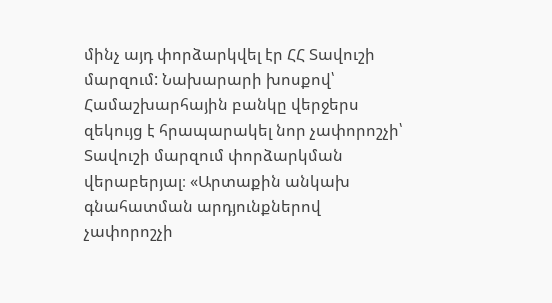մինչ այդ փորձարկվել էր ՀՀ Տավուշի մարզում: Նախարարի խոսքով՝ Համաշխարհային բանկը վերջերս զեկույց է հրապարակել նոր չափորոշչի՝ Տավուշի մարզում փորձարկման վերաբերյալ։ «Արտաքին անկախ գնահատման արդյունքներով չափորոշչի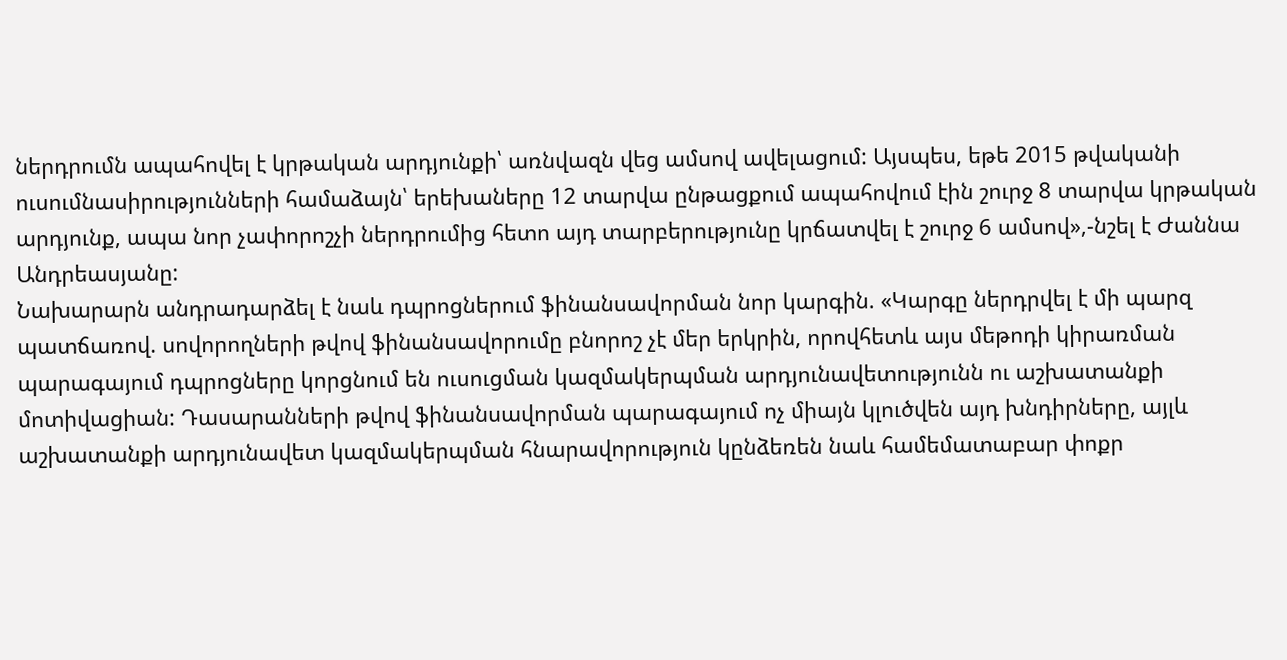ներդրումն ապահովել է կրթական արդյունքի՝ առնվազն վեց ամսով ավելացում: Այսպես, եթե 2015 թվականի ուսումնասիրությունների համաձայն՝ երեխաները 12 տարվա ընթացքում ապահովում էին շուրջ 8 տարվա կրթական արդյունք, ապա նոր չափորոշչի ներդրումից հետո այդ տարբերությունը կրճատվել է շուրջ 6 ամսով»,-նշել է Ժաննա Անդրեասյանը:
Նախարարն անդրադարձել է նաև դպրոցներում ֆինանսավորման նոր կարգին. «Կարգը ներդրվել է մի պարզ պատճառով. սովորողների թվով ֆինանսավորումը բնորոշ չէ մեր երկրին, որովհետև այս մեթոդի կիրառման պարագայում դպրոցները կորցնում են ուսուցման կազմակերպման արդյունավետությունն ու աշխատանքի մոտիվացիան: Դասարանների թվով ֆինանսավորման պարագայում ոչ միայն կլուծվեն այդ խնդիրները, այլև աշխատանքի արդյունավետ կազմակերպման հնարավորություն կընձեռեն նաև համեմատաբար փոքր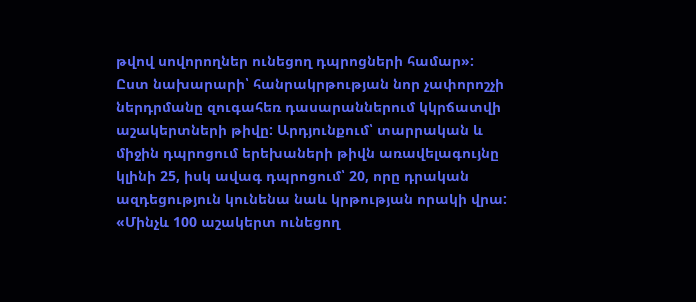թվով սովորողներ ունեցող դպրոցների համար»:
Ըստ նախարարի՝ հանրակրթության նոր չափորոշչի ներդրմանը զուգահեռ դասարաններում կկրճատվի աշակերտների թիվը: Արդյունքում՝ տարրական և միջին դպրոցում երեխաների թիվն առավելագույնը կլինի 25, իսկ ավագ դպրոցում՝ 20, որը դրական ազդեցություն կունենա նաև կրթության որակի վրա:
«Մինչև 100 աշակերտ ունեցող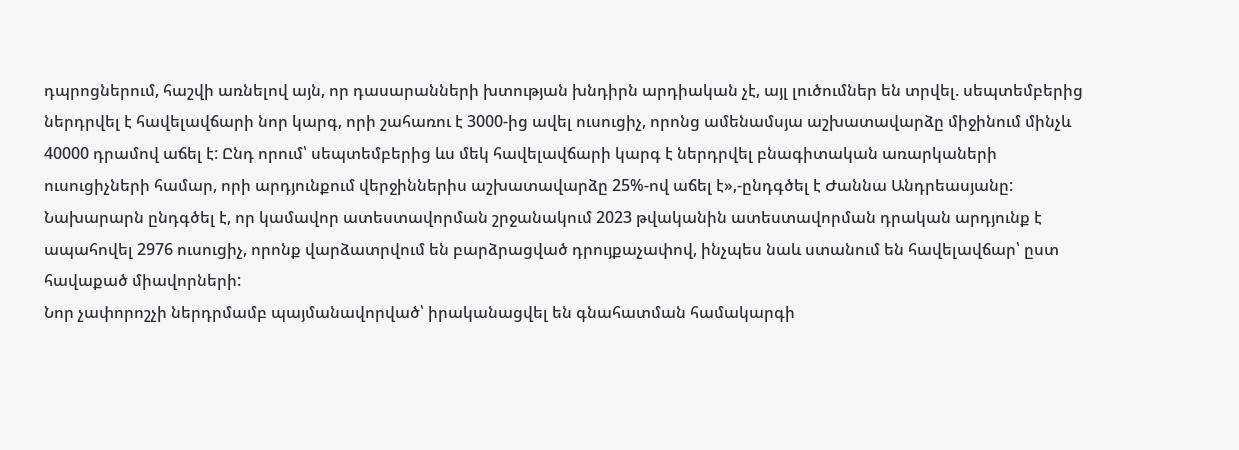դպրոցներում, հաշվի առնելով այն, որ դասարանների խտության խնդիրն արդիական չէ, այլ լուծումներ են տրվել. սեպտեմբերից ներդրվել է հավելավճարի նոր կարգ, որի շահառու է 3000-ից ավել ուսուցիչ, որոնց ամենամսյա աշխատավարձը միջինում մինչև 40000 դրամով աճել է: Ընդ որում՝ սեպտեմբերից ևս մեկ հավելավճարի կարգ է ներդրվել բնագիտական առարկաների ուսուցիչների համար, որի արդյունքում վերջիններիս աշխատավարձը 25%-ով աճել է»,-ընդգծել է Ժաննա Անդրեասյանը:
Նախարարն ընդգծել է, որ կամավոր ատեստավորման շրջանակում 2023 թվականին ատեստավորման դրական արդյունք է ապահովել 2976 ուսուցիչ, որոնք վարձատրվում են բարձրացված դրույքաչափով, ինչպես նաև ստանում են հավելավճար՝ ըստ հավաքած միավորների:
Նոր չափորոշչի ներդրմամբ պայմանավորված՝ իրականացվել են գնահատման համակարգի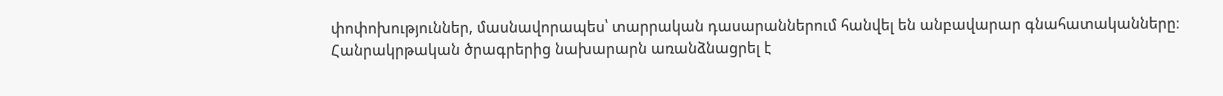փոփոխություններ, մասնավորապես՝ տարրական դասարաններում հանվել են անբավարար գնահատականները։
Հանրակրթական ծրագրերից նախարարն առանձնացրել է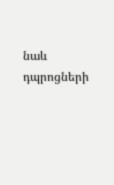նաև դպրոցների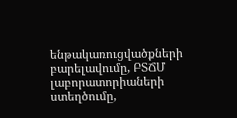ենթակառուցվածքների բարելավումը, ԲՏՃՄ լաբորատորիաների ստեղծումը,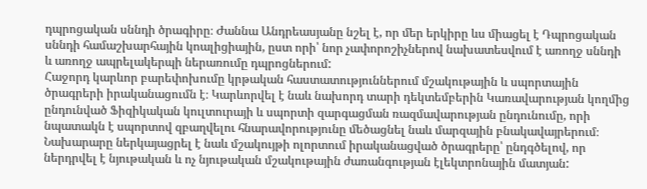դպրոցական սննդի ծրագիրը։ Ժաննա Անդրեասյանը նշել է, որ մեր երկիրը ևս միացել է Դպրոցական սննդի համաշխարհային կոալիցիային, ըստ որի՝ նոր չափորոշիչներով նախատեսվում է առողջ սննդի և առողջ ապրելակերպի ներառումը դպրոցներում:
Հաջորդ կարևոր բարեփոխումը կրթական հաստատություններում մշակութային և սպորտային ծրագրերի իրականացումն է։ Կարևորվել է նաև նախորդ տարի դեկտեմբերին Կառավարության կողմից ընդունված Ֆիզիկական կուլտուրայի և սպորտի զարգացման ռազմավարության ընդունումը, որի նպատակն է սպորտով զբաղվելու հնարավորությունը մեծացնել նաև մարզային բնակավայրերում։ Նախարարը ներկայացրել է նաև մշակույթի ոլորտում իրականացված ծրագրերը՝ ընդգծելով, որ ներդրվել է նյութական և ոչ նյութական մշակութային ժառանգության էլեկտրոնային մատյան: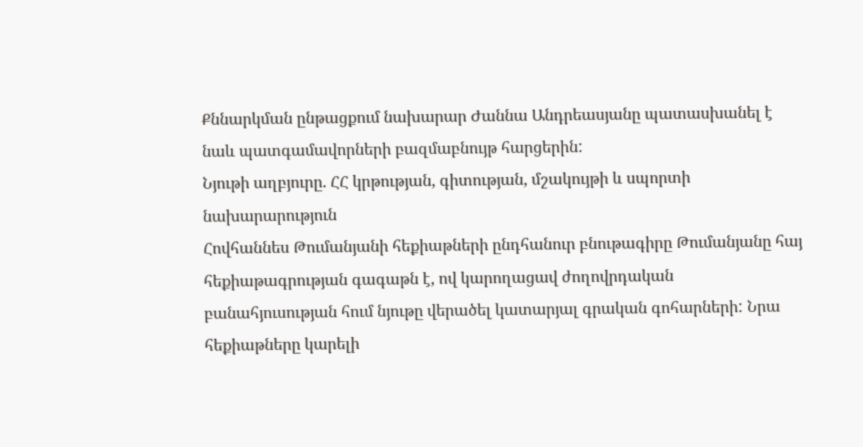Քննարկման ընթացքում նախարար Ժաննա Անդրեասյանը պատասխանել է նաև պատգամավորների բազմաբնույթ հարցերին:
Նյութի աղբյուրը. ՀՀ կրթության, գիտության, մշակույթի և սպորտի նախարարություն
Հովհաննես Թումանյանի հեքիաթների ընդհանուր բնութագիրը Թումանյանը հայ հեքիաթագրության գագաթն է, ով կարողացավ ժողովրդական բանահյուսության հում նյութը վերածել կատարյալ գրական գոհարների: Նրա հեքիաթները կարելի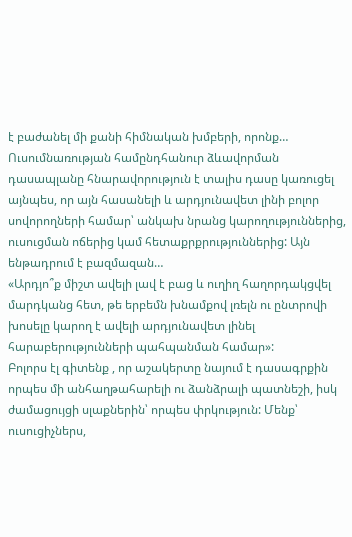է բաժանել մի քանի հիմնական խմբերի, որոնք…
Ուսումնառության համընդհանուր ձևավորման դասապլանը հնարավորություն է տալիս դասը կառուցել այնպես, որ այն հասանելի և արդյունավետ լինի բոլոր սովորողների համար՝ անկախ նրանց կարողություններից, ուսուցման ոճերից կամ հետաքրքրություններից: Այն ենթադրում է բազմազան…
«Արդյո՞ք միշտ ավելի լավ է բաց և ուղիղ հաղորդակցվել մարդկանց հետ, թե երբեմն խնամքով լռելն ու ընտրովի խոսելը կարող է ավելի արդյունավետ լինել հարաբերությունների պահպանման համար»:
Բոլորս էլ գիտենք , որ աշակերտը նայում է դասագրքին որպես մի անհաղթահարելի ու ձանձրալի պատնեշի, իսկ ժամացույցի սլաքներին՝ որպես փրկություն: Մենք՝ ուսուցիչներս,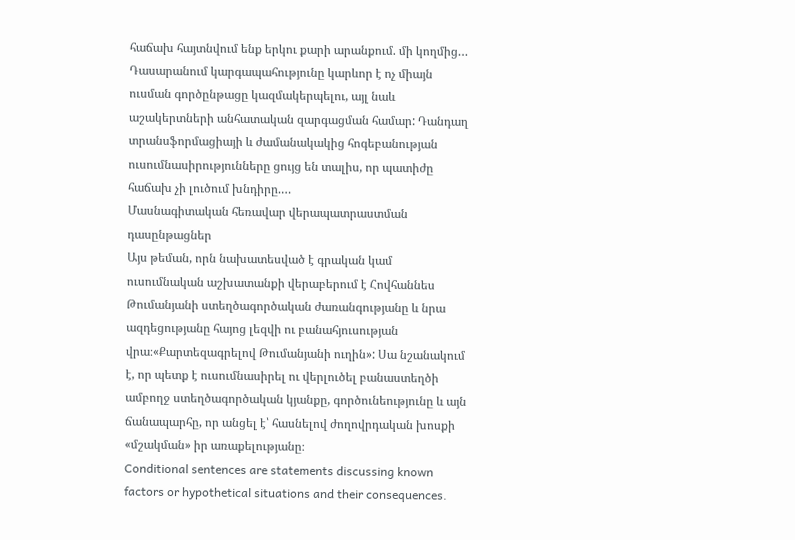հաճախ հայտնվում ենք երկու քարի արանքում. մի կողմից…
Դասարանում կարգապահությունը կարևոր է ոչ միայն ուսման գործընթացը կազմակերպելու, այլ նաև աշակերտների անհատական զարգացման համար: Դանդաղ տրանսֆորմացիայի և ժամանակակից հոգեբանության ուսումնասիրությունները ցույց են տալիս, որ պատիժը հաճախ չի լուծում խնդիրը.…
Մասնագիտական հեռավար վերապատրաստման դասընթացներ
Այս թեման, որն նախատեսված է գրական կամ ուսումնական աշխատանքի վերաբերում է Հովհաննես Թումանյանի ստեղծագործական ժառանգությանը և նրա ազդեցությանը հայոց լեզվի ու բանահյուսության վրա։«Քարտեզագրելով Թումանյանի ուղին»: Սա նշանակում է, որ պետք է ուսումնասիրել ու վերլուծել բանաստեղծի ամբողջ ստեղծագործական կյանքը, գործունեությունը և այն ճանապարհը, որ անցել է՝ հասնելով ժողովրդական խոսքի «մշակման» իր առաքելությանը։
Conditional sentences are statements discussing known factors or hypothetical situations and their consequences.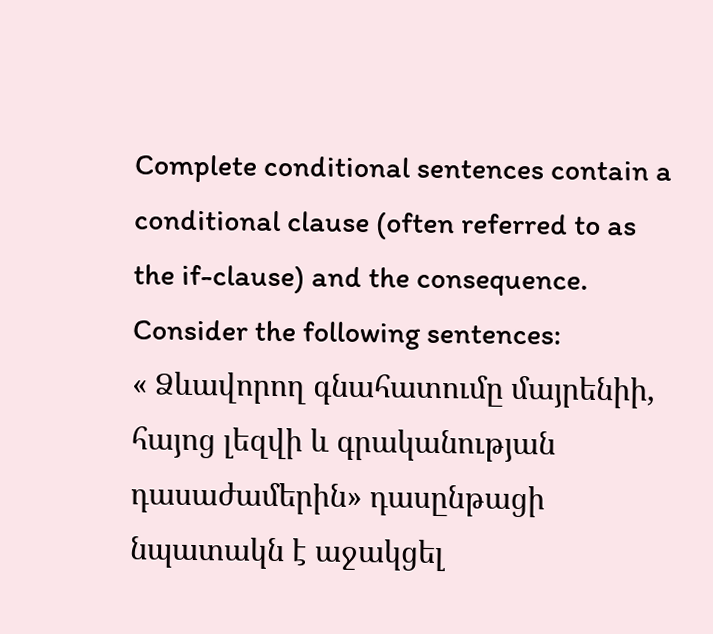Complete conditional sentences contain a conditional clause (often referred to as the if-clause) and the consequence. Consider the following sentences:
« Ձևավորող գնահատումը մայրենիի, հայոց լեզվի և գրականության դասաժամերին» դասընթացի նպատակն է աջակցել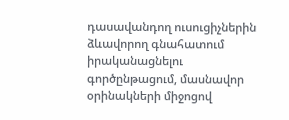դասավանդող ուսուցիչներին ձևավորող գնահատում իրականացնելու գործընթացում, մասնավոր օրինակների միջոցով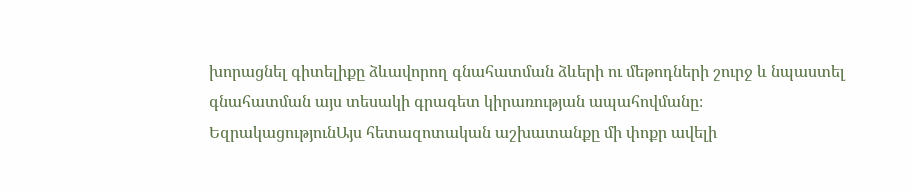խորացնել գիտելիքը ձևավորող գնահատման ձևերի ու մեթոդների շուրջ և նպաստել գնահատման այս տեսակի գրագետ կիրառության ապահովմանը։
ԵզրակացությունԱյս հետազոտական աշխատանքը մի փոքր ավելի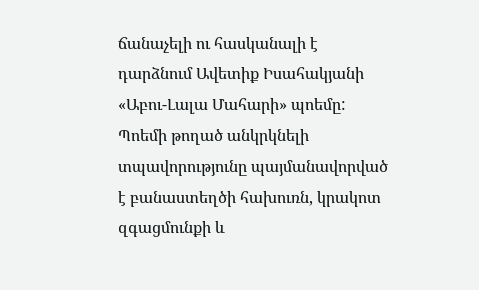ճանաչելի ու հասկանալի է դարձնում Ավետիք Իսահակյանի «Աբու-Լալա Մահարի» պոեմը: Պոեմի թողած անկրկնելի տպավորությունը պայմանավորված է բանաստեղծի հախուռն, կրակոտ զգացմունքի և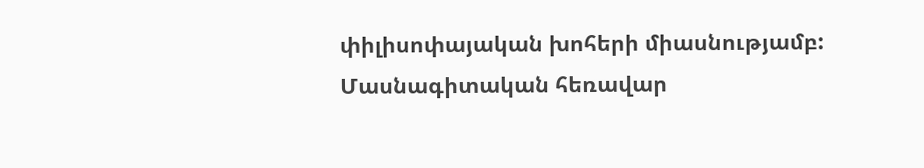փիլիսոփայական խոհերի միասնությամբ:
Մասնագիտական հեռավար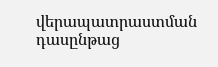վերապատրաստման դասընթաց